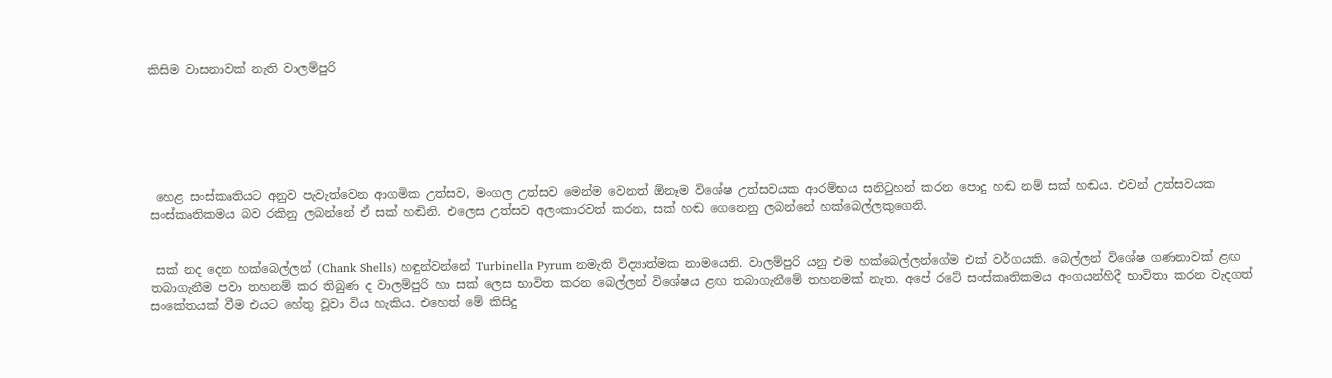කිසිම වාසනාවක් නැති වාලම්පුරි






 හෙළ සංස්කෘතියට අනුව පැවැත්වෙන ආගමික උත්සව, මංගල උත්සව මෙන්ම වෙනත් ඕනෑම විශේෂ උත්සවයක ආරම්භය සනිටුහන් කරන පොදු හඬ නම් සක් හඬය. එවන් උත්සවයක සංස්කෘතිකමය බව රකිනු ලබන්නේ ඒ සක් හඬිනි. එලෙස උත්සව අලංකාරවත් කරන, සක් හඬ ගෙනෙනු ලබන්නේ හක්බෙල්ලකුගෙනි.


 සක් නද දෙන හක්බෙල්ලන් (Chank Shells) හඳුන්වන්නේ Turbinella Pyrum නමැති විද්‍යාත්මක නාමයෙනි. වාලම්පුරි යනු එම හක්බෙල්ලන්ගේම එක් වර්ගයකි. බෙල්ලන් විශේෂ ගණනාවක් ළඟ තබාගැනීම පවා තහනම් කර තිබුණ ද වාලම්පුරි හා සක් ලෙස භාවිත කරන බෙල්ලන් විශේෂය ළඟ තබාගැනීමේ තහනමක් නැත. අපේ රටේ සංස්කෘතිකමය අංගයන්හිදී භාවිතා කරන වැදගත් සංකේතයක් වීම එයට හේතු වූවා විය හැකිය. එහෙත් මේ කිසිදු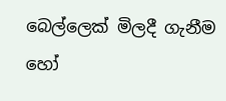බෙල්ලෙක් මිලදී ගැනීම හෝ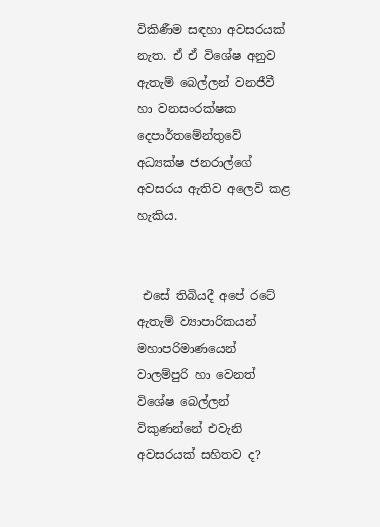විකිණීම සඳහා අවසරයක් නැත. ඒ ඒ විශේෂ අනුව ඇතැම් බෙල්ලන් වනජීවී හා වනසංරක්ෂක දෙපාර්තමේන්තුවේ අධ්‍යක්ෂ ජනරාල්ගේ අවසරය ඇතිව අලෙවි කළ හැකිය.


 එසේ තිබියදී අපේ රටේ ඇතැම් ව්‍යාපාරිකයන් මහාපරිමාණයෙන් වාලම්පුරි හා වෙනත් විශේෂ බෙල්ලන් විකුණන්නේ එවැනි අවසරයක් සහිතව ද?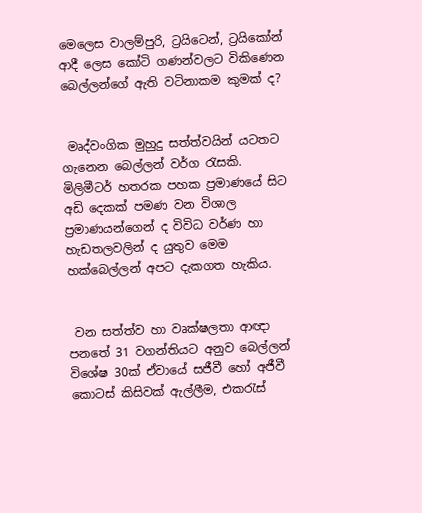මෙලෙස වාලම්පුරි, ට්‍රයිටෙන්, ට්‍රයිකෝන් ආදී ලෙස කෝටි ගණන්වලට විකිණෙන බෙල්ලන්ගේ ඇති වටිනාකම කුමක් ද?


 මෘද්වංගික මුහුදු සත්ත්වයින් යටතට ගැනෙන බෙල්ලන් වර්ග රැසකි. මිලිමීටර් හතරක පහක ප්‍රමාණයේ සිට අඩි දෙකක් පමණ වන විශාල ප්‍රමාණයන්ගෙන් ද විවිධ වර්ණ හා හැඩතලවලින් ද යුතුව මෙම හක්බෙල්ලන් අපට දැකගත හැකිය.


 වන සත්ත්ව හා වෘක්ෂලතා ආඥා පනතේ 31 වගන්තියට අනුව බෙල්ලන් විශේෂ 30ක් ඒවායේ සජීවී හෝ අජීවී කොටස් කිසිවක් ඇල්ලීම, එකරැස්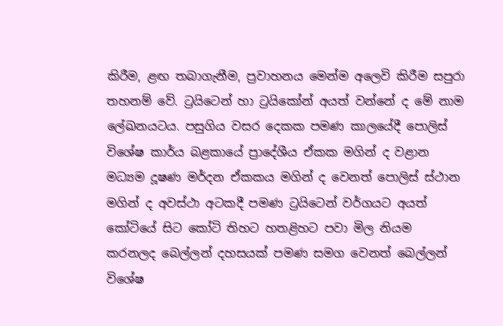කිරීම, ළඟ තබාගැනීම, ප්‍රවාහනය මෙන්ම අලෙවි කිරීම සපුරා තහනම් වේ. ට්‍රයිටෙන් හා ට්‍රයිකෝන් අයත් වන්නේ ද මේ නාම ලේඛනයටය. පසුගිය වසර දෙකක පමණ කාලයේදී පොලිස් විශේෂ කාර්ය බළකායේ ප්‍රාදේශීය ඒකක මගින් ද වළාන මධ්‍යම දූෂණ මර්දන ඒකකය මගින් ද වෙනත් පොලිස් ස්ථාන මගින් ද අවස්ථා අටකදී පමණ ට්‍රයිටෙන් වර්ගයට අයත් කෝටියේ සිට කෝටි තිහට හතළිහට පවා මිල නියම කරනලද බෙල්ලන් දහසයක් පමණ සමග වෙනත් බෙල්ලන් විශේෂ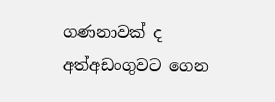ගණනාවක් ද අත්අඩංගුවට ගෙන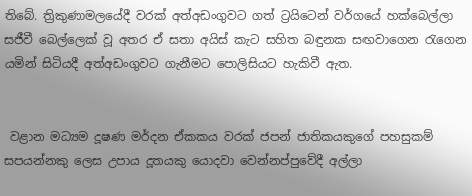තිබේ. ත්‍රිකුණාමලයේදී වරක් අත්අඩංගුවට ගත් ට්‍රයිටෙන් වර්ගයේ හක්බෙල්ලා සජීවී බෙල්ලෙක් වූ අතර ඒ සතා අයිස් කැට සහිත බඳුනක සඟවාගෙන රැගෙන යමින් සිටියදී අත්අඩංගුවට ගැනීමට පොලිසියට හැකිවී ඇත.


 වළාන මධ්‍යම දූෂණ මර්දන ඒකකය වරක් ජපන් ජාතිකයකුගේ පහසුකම් සපයන්නකු ලෙස උපාය දූතයකු යොදවා වෙන්නප්පුවේදී අල්ලා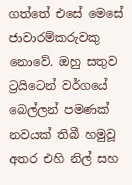ගත්තේ එසේ මෙසේ ජාවාරම්කරුවකු නොවේ. ඔහු සතුව ට්‍රයිටෙන් වර්ගයේ බෙල්ලන් පමණක් නවයක් තිබී හමුවූ අතර එහි නිල් සහ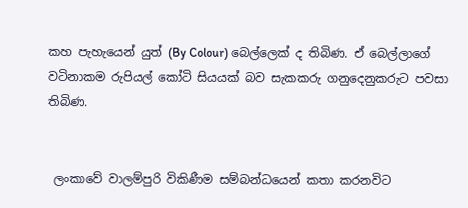කහ පැහැයෙන් යුත් (By Colour) බෙල්ලෙක් ද තිබිණ. ඒ බෙල්ලාගේ වටිනාකම රුපියල් කෝටි සියයක් බව සැකකරු ගනුදෙනුකරුට පවසා තිබිණ.


 ලංකාවේ වාලම්පුරි විකිණීම සම්බන්ධයෙන් කතා කරනවිට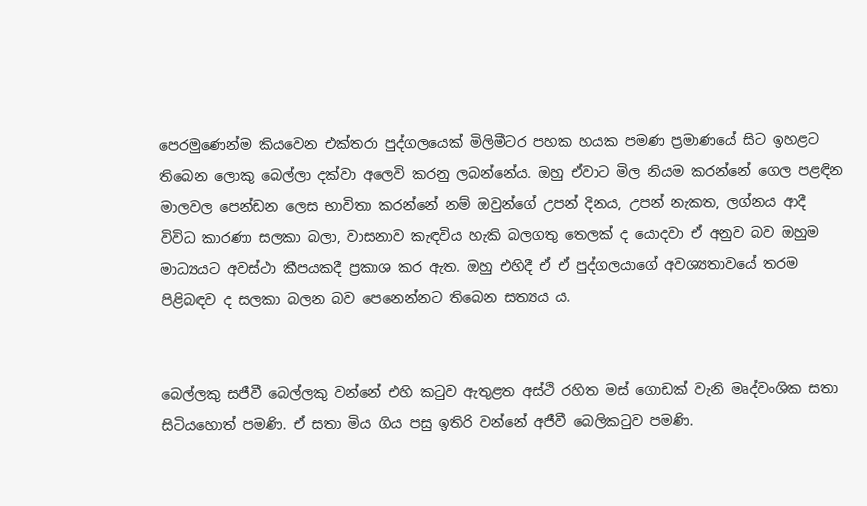පෙරමුණෙන්ම කියවෙන එක්තරා පුද්ගලයෙක් මිලිමීටර පහක හයක පමණ ප්‍රමාණයේ සිට ඉහළට තිබෙන ලොකු බෙල්ලා දක්වා අලෙවි කරනු ලබන්නේය. ඔහු ඒවාට මිල නියම කරන්නේ ගෙල පළඳින මාලවල පෙන්ඩන ලෙස භාවිතා කරන්නේ නම් ඔවුන්ගේ උපන් දිනය, උපන් නැකත, ලග්නය ආදී විවිධ කාරණා සලකා බලා, වාසනාව කැඳවිය හැකි බලගතු තෙලක් ද යොදවා ඒ අනුව බව ඔහුම මාධ්‍යයට අවස්ථා කීපයකදී ප්‍රකාශ කර ඇත. ඔහු එහිදී ඒ ඒ පුද්ගලයාගේ අවශ්‍යතාවයේ තරම පිළිබඳව ද සලකා බලන බව පෙනෙන්නට තිබෙන සත්‍යය ය.


බෙල්ලකු සජීවී බෙල්ලකු වන්නේ එහි කටුව ඇතුළත අස්ථි රහිත මස් ගොඩක් වැනි මෘද්වංශික සතා සිටියහොත් පමණි. ඒ සතා මිය ගිය පසු ඉතිරි වන්නේ අජීවී බෙලිකටුව පමණි.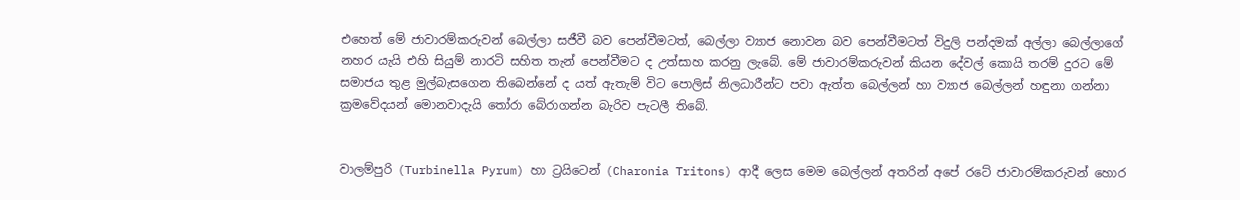එහෙත් මේ ජාවාරම්කරුවන් බෙල්ලා සජීවී බව පෙන්වීමටත්, බෙල්ලා ව්‍යාජ නොවන බව පෙන්වීමටත් විදුලි පන්දමක් අල්ලා බෙල්ලාගේ නහර යැයි එහි සියුම් නාරටි සහිත තැන් පෙන්වීමට ද උත්සාහ කරනු ලැබේ. මේ ජාවාරම්කරුවන් කියන දේවල් කොයි තරම් දුරට මේ සමාජය තුළ මුල්බැසගෙන තිබෙන්නේ ද යත් ඇතැම් විට පොලිස් නිලධාරීන්ට පවා ඇත්ත බෙල්ලන් හා ව්‍යාජ බෙල්ලන් හඳුනා ගන්නා ක්‍රමවේදයන් මොනවාදැයි තෝරා බේරාගන්න බැරිව පැටලී තිබේ.


වාලම්පුරි (Turbinella Pyrum) හා ට්‍රයිටෙන් (Charonia Tritons) ආදී ලෙස මෙම බෙල්ලන් අතරින් අපේ රටේ ජාවාරම්කරුවන් හොර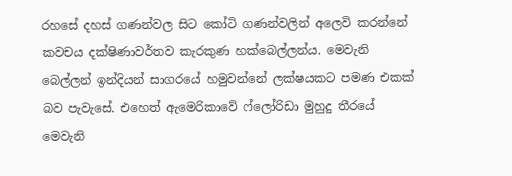රහසේ දහස් ගණන්වල සිට කෝටි ගණන්වලින් අලෙවි කරන්නේ කවචය දක්ෂිණාවර්තව කැරකුණ හක්බෙල්ලන්ය. මෙවැනි බෙල්ලන් ඉන්දියන් සාගරයේ හමුවන්නේ ලක්ෂයකට පමණ එකක් බව පැවැසේ. එහෙත් ඇමෙරිකාවේ ෆ්ලෝරිඩා මුහුදු තීරයේ මෙවැනි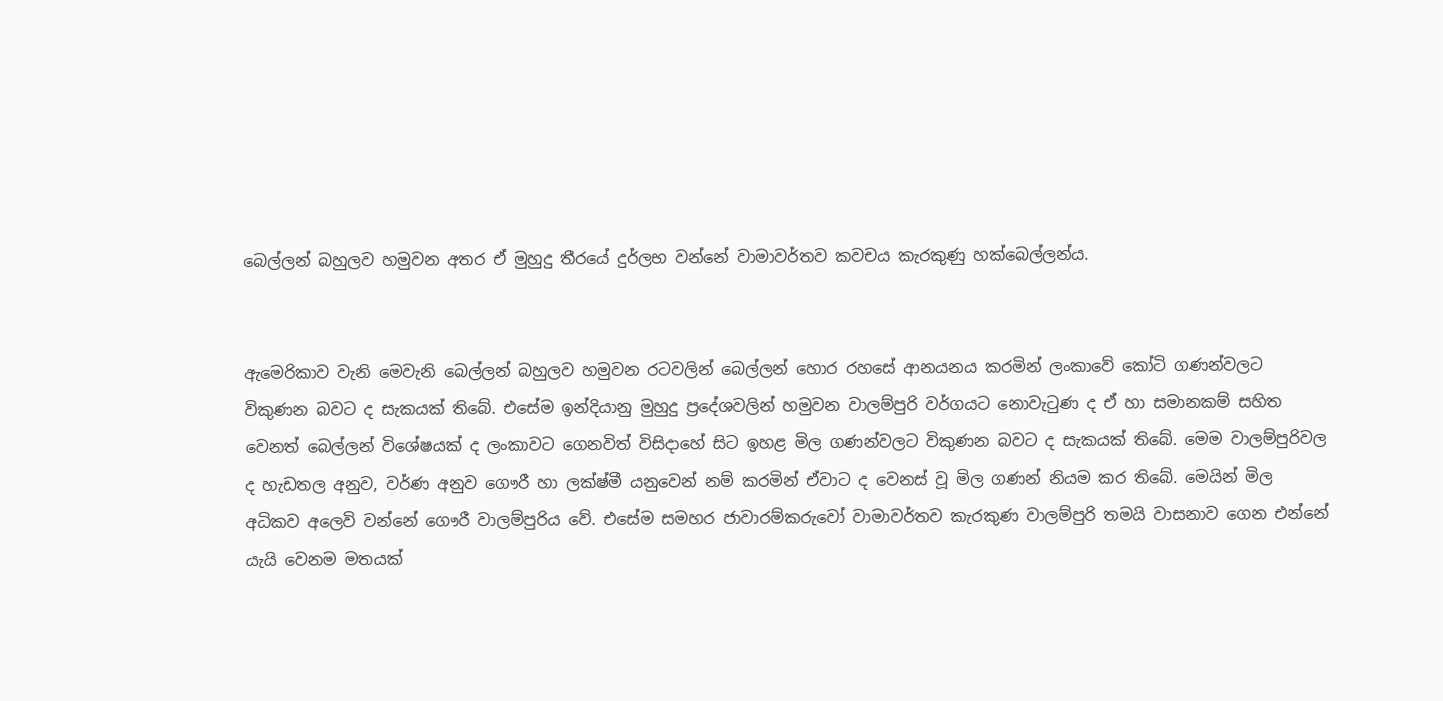බෙල්ලන් බහුලව හමුවන අතර ඒ මුහුදු තීරයේ දුර්ලභ වන්නේ වාමාවර්තව කවචය කැරකුණු හක්බෙල්ලන්ය.


ඇමෙරිකාව වැනි මෙවැනි බෙල්ලන් බහුලව හමුවන රටවලින් බෙල්ලන් හොර රහසේ ආනයනය කරමින් ලංකාවේ කෝටි ගණන්වලට විකුණන බවට ද සැකයක් තිබේ. එසේම ඉන්දියානු මුහුදු ප්‍රදේශවලින් හමුවන වාලම්පුරි වර්ගයට නොවැටුණ ද ඒ හා සමානකම් සහිත වෙනත් බෙල්ලන් විශේෂයක් ද ලංකාවට ගෙනවිත් විසිදාහේ සිට ඉහළ මිල ගණන්වලට විකුණන බවට ද සැකයක් තිබේ. මෙම වාලම්පුරිවල ද හැඩතල අනුව, වර්ණ අනුව ගෞරී හා ලක්ෂ්මී යනුවෙන් නම් කරමින් ඒවාට ද වෙනස් වූ මිල ගණන් නියම කර තිබේ. මෙයින් මිල අධිකව අලෙවි වන්නේ ගෞරී වාලම්පුරිය වේ. එසේම සමහර ජාවාරම්කරුවෝ වාමාවර්තව කැරකුණ වාලම්පුරි තමයි වාසනාව ගෙන එන්නේ යැයි වෙනම මතයක්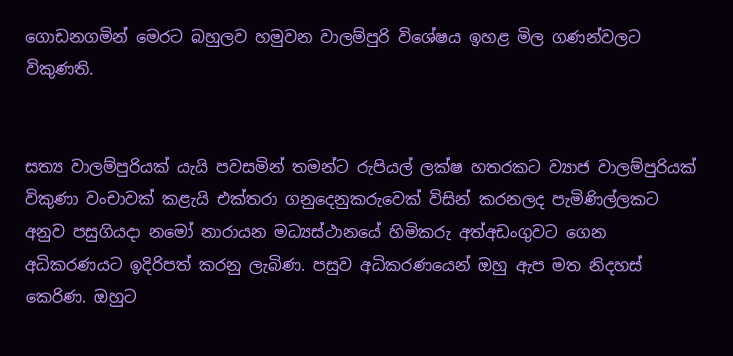ගොඩනගමින් මෙරට බහුලව හමුවන වාලම්පුරි විශේෂය ඉහළ මිල ගණන්වලට විකුණති.


සත්‍ය වාලම්පුරියක් යැයි පවසමින් තමන්ට රුපියල් ලක්ෂ හතරකට ව්‍යාජ වාලම්පුරියක් විකුණා වංචාවක් කළැයි එක්තරා ගනුදෙනුකරුවෙක් විසින් කරනලද පැමිණිල්ලකට අනුව පසුගියදා නමෝ නාරායන මධ්‍යස්ථානයේ හිමිකරු අත්අඩංගුවට ගෙන අධිකරණයට ඉදිරිපත් කරනු ලැබිණ. පසුව අධිකරණයෙන් ඔහු ඇප මත නිදහස් කෙරිණ. ඔහුට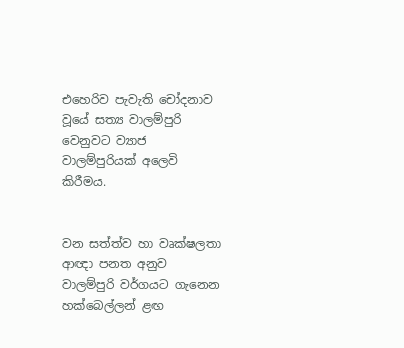එහෙරිව පැවැති චෝදනාව වූයේ සත්‍ය වාලම්පුරි වෙනුවට ව්‍යාජ වාලම්පුරියක් අලෙවි කිරීමය.


වන සත්ත්ව හා වෘක්ෂලතා ආඥා පනත අනුව වාලම්පුරි වර්ගයට ගැනෙන හක්බෙල්ලන් ළඟ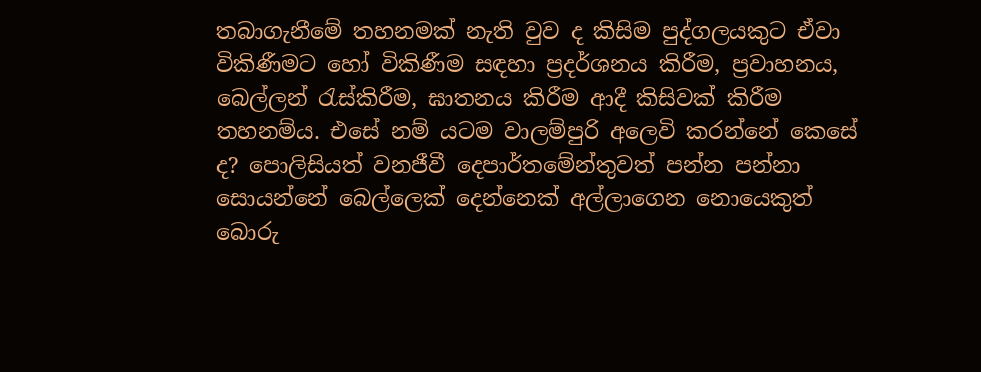තබාගැනීමේ තහනමක් නැති වුව ද කිසිම පුද්ගලයකුට ඒවා විකිණීමට හෝ විකිණීම සඳහා ප්‍රදර්ශනය කිරීම, ප්‍රවාහනය, බෙල්ලන් රැස්කිරීම, ඝාතනය කිරීම ආදී කිසිවක් කිරීම තහනම්ය. එසේ නම් යටම වාලම්පුරි අලෙවි කරන්නේ කෙසේ ද? පොලිසියත් වනජීවී දෙපාර්තමේන්තුවත් පන්න පන්නා සොයන්නේ බෙල්ලෙක් දෙන්නෙක් අල්ලාගෙන නොයෙකුත් බොරු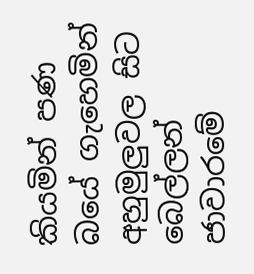කියමින් පණ බයේ ගැහෙමින් අහුමුලුවල සිට බෙල්ලන් ජාවාරමේ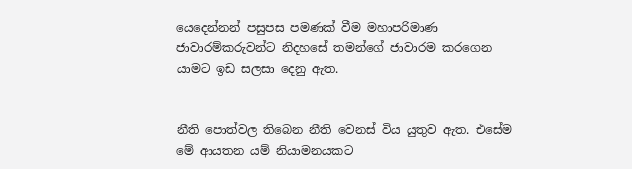යෙදෙන්නන් පසුපස පමණක් වීම මහාපරිමාණ ජාවාරම්කරුවන්ට නිදහසේ තමන්ගේ ජාවාරම කරගෙන යාමට ඉඩ සලසා දෙනු ඇත.


නීති පොත්වල තිබෙන නීති වෙනස් විය යුතුව ඇත. එසේම මේ ආයතන යම් නියාමනයකට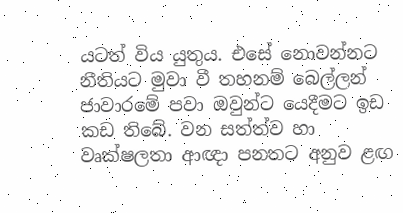යටත් විය යුතුය. එසේ නොවන්නට නීතියට මුවා වී තහනම් බෙල්ලන් ජාවාරමේ පවා ඔවුන්ට යෙදීමට ඉඩ කඩ තිබේ. වන සත්ත්ව හා වෘක්ෂලතා ආඥා පනතට අනුව ළඟ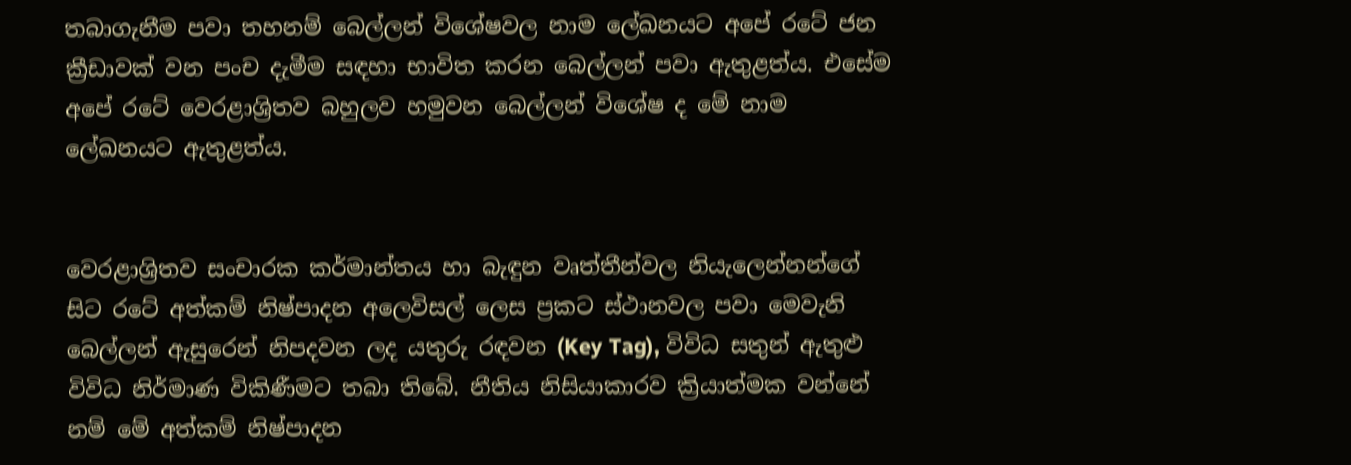තබාගැනීම පවා තහනම් බෙල්ලන් විශේෂවල නාම ලේඛනයට අපේ රටේ ජන ක්‍රීඩාවක් වන පංච දැමීම සඳහා භාවිත කරන බෙල්ලන් පවා ඇතුළත්ය. එසේම අපේ රටේ වෙරළාශ්‍රිතව බහුලව හමුවන බෙල්ලන් විශේෂ ද මේ නාම ලේඛනයට ඇතුළත්ය.


වෙරළාශ්‍රිතව සංචාරක කර්මාන්තය හා බැඳුන වෘත්තීන්වල නියැලෙන්නන්ගේ සිට රටේ අත්කම් නිෂ්පාදන අලෙවිසල් ලෙස ප්‍රකට ස්ථානවල පවා මෙවැනි බෙල්ලන් ඇසුරෙන් නිපදවන ලද යතුරු රඳවන (Key Tag), විවිධ සතුන් ඇතුළු විවිධ නිර්මාණ විකිණීමට තබා තිබේ. නීතිය නිසියාකාරව ක්‍රියාත්මක වන්නේ නම් මේ අත්කම් නිෂ්පාදන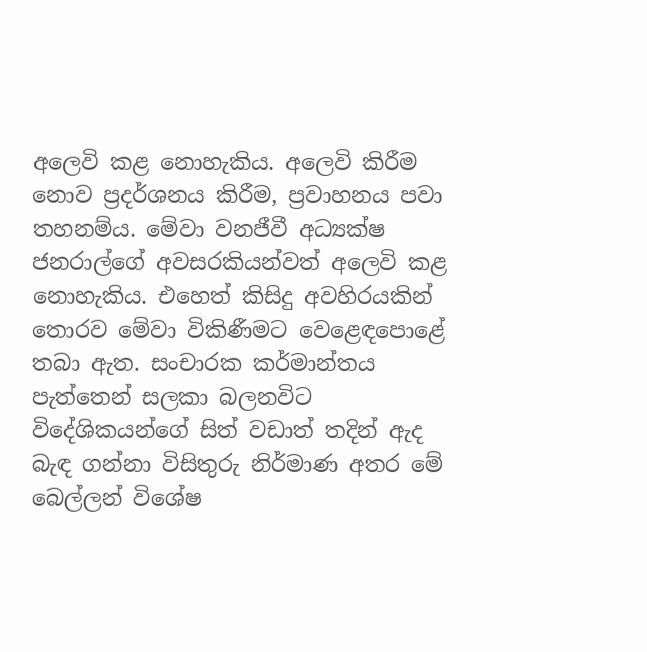අලෙවි කළ නොහැකිය. අලෙවි කිරීම නොව ප්‍රදර්ශනය කිරීම, ප්‍රවාහනය පවා තහනම්ය. මේවා වනජීවී අධ්‍යක්ෂ ජනරාල්ගේ අවසරකියන්වත් අලෙවි කළ නොහැකිය. එහෙත් කිසිදු අවහිරයකින් තොරව මේවා විකිණීමට වෙළෙඳපොළේ තබා ඇත. සංචාරක කර්මාන්තය පැත්තෙන් සලකා බලනවිට විදේශිකයන්ගේ සිත් වඩාත් තදින් ඇද බැඳ ගන්නා විසිතුරු නිර්මාණ අතර මේ බෙල්ලන් විශේෂ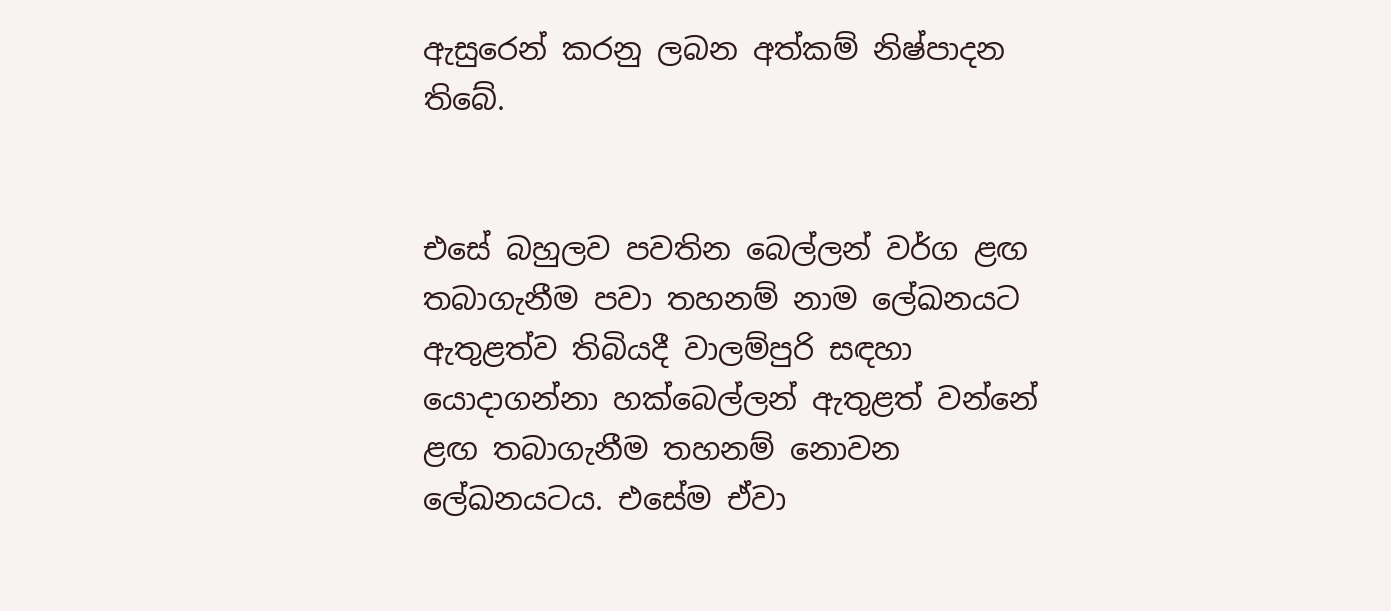ඇසුරෙන් කරනු ලබන අත්කම් නිෂ්පාදන තිබේ.


එසේ බහුලව පවතින බෙල්ලන් වර්ග ළඟ තබාගැනීම පවා තහනම් නාම ලේඛනයට ඇතුළත්ව තිබියදී වාලම්පුරි සඳහා යොදාගන්නා හක්බෙල්ලන් ඇතුළත් වන්නේ ළඟ තබාගැනීම තහනම් නොවන ලේඛනයටය. එසේම ඒවා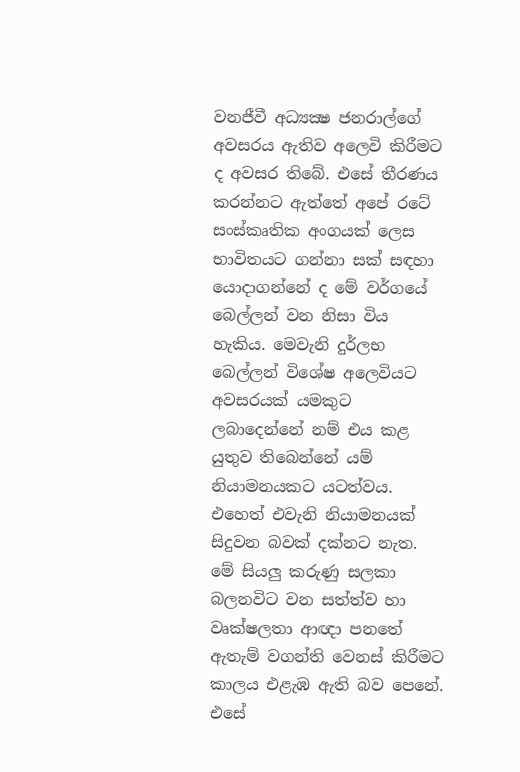වනජීවී අධ්‍යක්‍ෂ ජනරාල්ගේ අවසරය ඇතිව අලෙවි කිරීමට ද අවසර තිබේ. එසේ තීරණය කරන්නට ඇත්තේ අපේ රටේ සංස්කෘතික අංගයක් ලෙස භාවිතයට ගන්නා සක් සඳහා යොදාගන්නේ ද මේ වර්ගයේ බෙල්ලන් වන නිසා විය හැකිය. මෙවැනි දුර්ලභ බෙල්ලන් විශේෂ අලෙවියට අවසරයක් යමකුට ලබාදෙන්නේ නම් එය කළ යුතුව තිබෙන්නේ යම් නියාමනයකට යටත්වය. එහෙත් එවැනි නියාමනයක් සිදුවන බවක් දක්නට නැත. මේ සියලු කරුණු සලකා බලනවිට වන සත්ත්ව හා වෘක්ෂලතා ආඥා පනතේ ඇතැම් වගන්ති වෙනස් කිරීමට කාලය එළැඹ ඇති බව පෙනේ. එසේ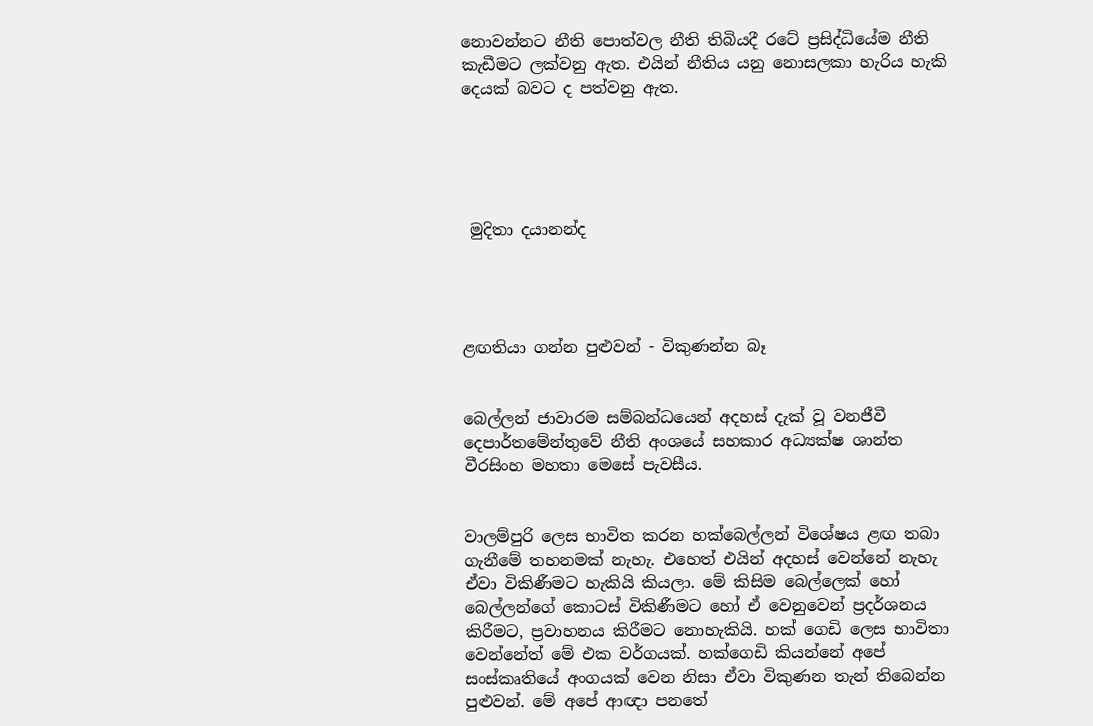නොවන්නට නීති පොත්වල නීති තිබියදී රටේ ප්‍රසිද්ධියේම නීති කැඩීමට ලක්වනු ඇත. එයින් නීතිය යනු නොසලකා හැරිය හැකි දෙයක් බවට ද පත්වනු ඇත.





 මුදිතා දයානන්ද




ළඟතියා ගන්න පුළුවන් - විකුණන්න බෑ


බෙල්ලන් ජාවාරම සම්බන්ධයෙන් අදහස් දැක් වූ වනජීවී දෙපාර්තමේන්තුවේ නීති අංශයේ සහකාර අධ්‍යක්ෂ ශාන්ත වීරසිංහ මහතා මෙසේ පැවසීය.


වාලම්පුරි ලෙස භාවිත කරන හක්බෙල්ලන් විශේෂය ළඟ තබා ගැනීමේ තහනමක් නැහැ. එහෙත් එයින් අදහස් වෙන්නේ නැහැ ඒවා විකිණීමට හැකියි කියලා. මේ කිසිම බෙල්ලෙක් හෝ බෙල්ලන්ගේ කොටස් විකිණීමට හෝ ඒ වෙනුවෙන් ප්‍රදර්ශනය කිරීමට, ප්‍රවාහනය කිරීමට නොහැකියි. හක් ගෙඩි ලෙස භාවිතා වෙන්නේත් මේ එක වර්ගයක්. හක්ගෙඩි කියන්නේ අපේ සංස්කෘතියේ අංගයක් වෙන නිසා ඒවා විකුණන තැන් තිබෙන්න පුළුවන්. මේ අපේ ආඥා පනතේ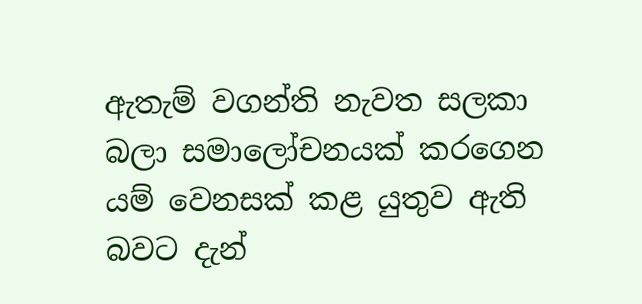ඇතැම් වගන්ති නැවත සලකා බලා සමාලෝචනයක් කරගෙන යම් වෙනසක් කළ යුතුව ඇති බවට දැන්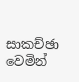සාකච්ඡා වෙමින්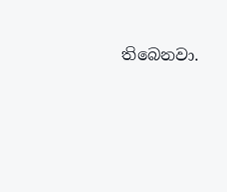තිබෙනවා.